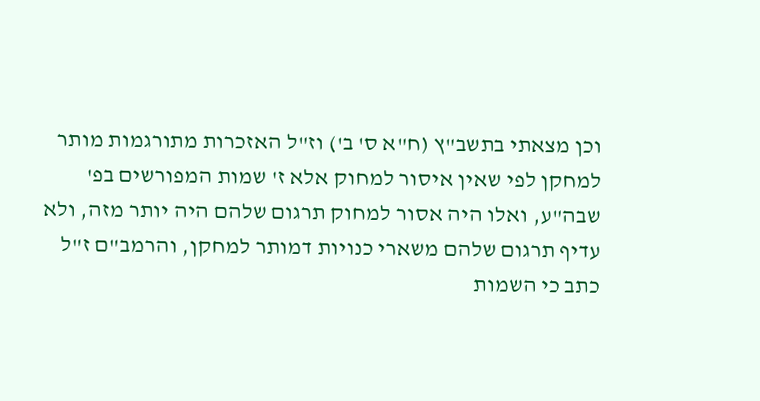וכן מצאתי בתשב"ץ (ח"א ס' ב') וז"ל האזכרות מתורגמות מותר למחקן לפי שאין איסור למחוק אלא ז' שמות המפורשים בפ' שבה"ע, ואלו היה אסור למחוק תרגום שלהם היה יותר מזה, ולא עדיף תרגום שלהם משארי כנויות דמותר למחקן, והרמב"ם ז"ל כתב כי השמות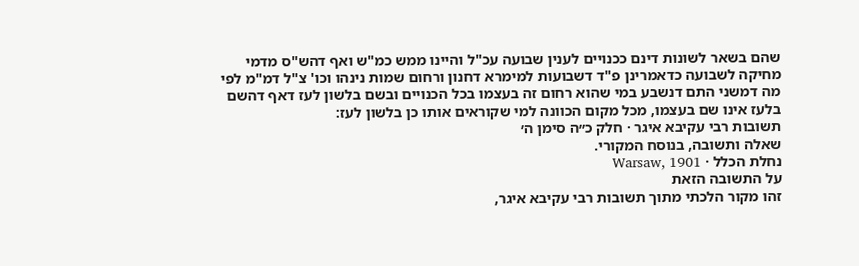שהם בשאר לשונות דינם ככנויים לענין שבועה עכ"ל והיינו ממש כמ"ש ואף דהש"ס מדמי מחיקה לשבועה כדאמרינן פ"ד דשבועות למימרא דחנון ורחום שמות נינהו וכו' צ"ל דמ"מ לפי מה דמשני התם דנשבע במי שהוא רחום זה בעצמו בכל הכנויים ובשם בלשון לעז דאף דהשם בלעז אינו שם בעצמו, מכל מקום הכוונה למי שקוראים אותו כן בלשון לעז:
תשובות רבי עקיבא איגר · חלק כ״ה סימן ה׳
שאלה ותשובה, בנוסח המקורי.
נחלת הכלל · Warsaw, 1901
על התשובה הזאת
זהו מקור הלכתי מתוך תשובות רבי עקיבא איגר,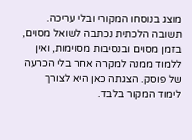מוצג בנוסחו המקורי ובלי עריכה. תשובה הלכתית נכתבה לשואל מסוים, בזמן מסוים ובנסיבות מסוימות, ואין ללמוד ממנה למקרה אחר בלי הכרעה של פוסק. הצגתה כאן היא לצורך לימוד המקור בלבד.